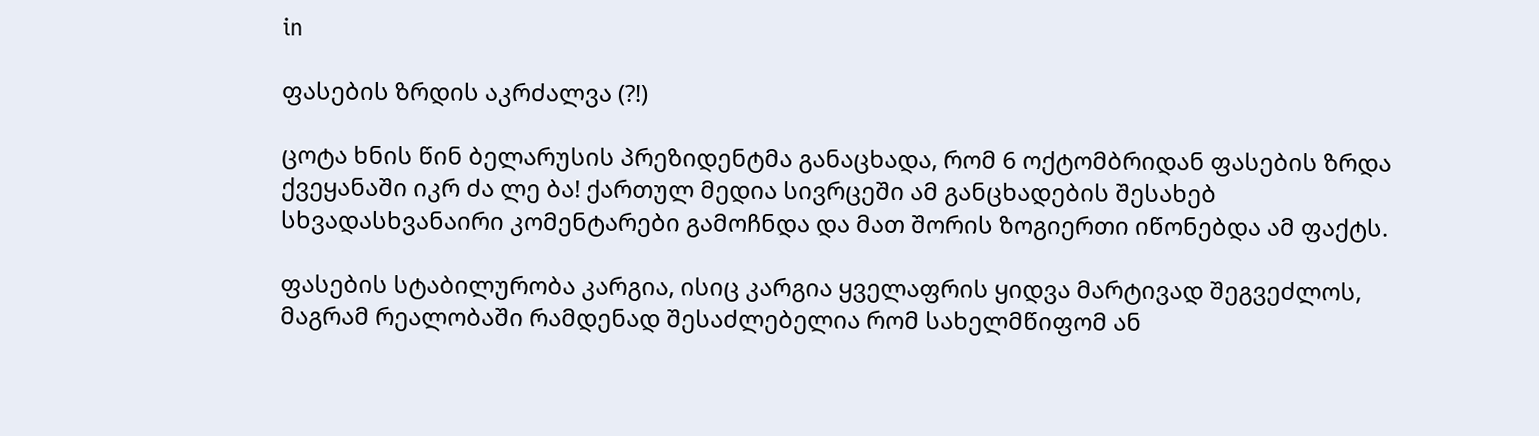in

ფასების ზრდის აკრძალვა (?!)

ცოტა ხნის წინ ბელარუსის პრეზიდენტმა განაცხადა, რომ 6 ოქტომბრიდან ფასების ზრდა ქვეყანაში იკრ ძა ლე ბა! ქართულ მედია სივრცეში ამ განცხადების შესახებ სხვადასხვანაირი კომენტარები გამოჩნდა და მათ შორის ზოგიერთი იწონებდა ამ ფაქტს.

ფასების სტაბილურობა კარგია, ისიც კარგია ყველაფრის ყიდვა მარტივად შეგვეძლოს, მაგრამ რეალობაში რამდენად შესაძლებელია რომ სახელმწიფომ ან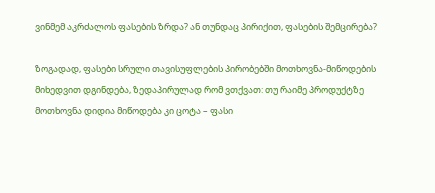ვინმემ აკრძალოს ფასების ზრდა? ან თუნდაც პირიქით, ფასების შემცირება?

ზოგადად, ფასები სრული თავისუფლების პირობებში მოთხოვნა-მიწოდების მიხედვით დგინდება, ზედაპირულად რომ ვთქვათ: თუ რაიმე პროდუქტზე მოთხოვნა დიდია მიწოდება კი ცოტა – ფასი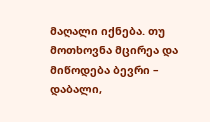მაღალი იქნება. თუ მოთხოვნა მცირეა და მიწოდება ბევრი – დაბალი,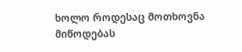ხოლო როდესაც მოთხოვნა მიწოდებას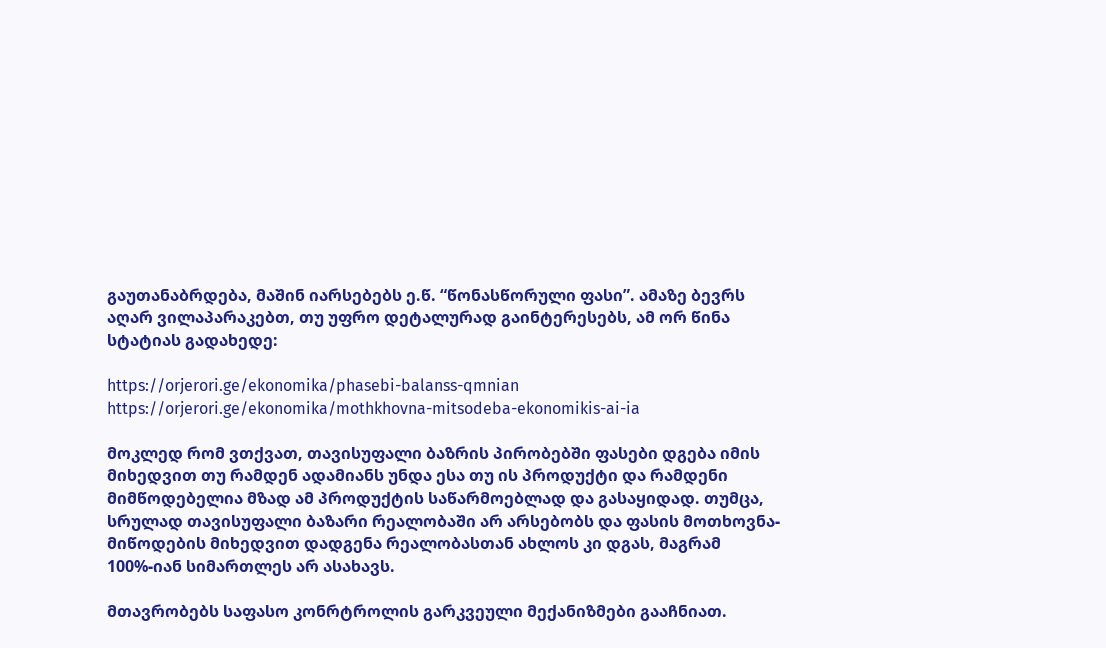გაუთანაბრდება, მაშინ იარსებებს ე.წ. “წონასწორული ფასი”. ამაზე ბევრს აღარ ვილაპარაკებთ, თუ უფრო დეტალურად გაინტერესებს, ამ ორ წინა სტატიას გადახედე:

https://orjerori.ge/ekonomika/phasebi-balanss-qmnian
https://orjerori.ge/ekonomika/mothkhovna-mitsodeba-ekonomikis-ai-ia

მოკლედ რომ ვთქვათ, თავისუფალი ბაზრის პირობებში ფასები დგება იმის მიხედვით თუ რამდენ ადამიანს უნდა ესა თუ ის პროდუქტი და რამდენი მიმწოდებელია მზად ამ პროდუქტის საწარმოებლად და გასაყიდად. თუმცა, სრულად თავისუფალი ბაზარი რეალობაში არ არსებობს და ფასის მოთხოვნა-მიწოდების მიხედვით დადგენა რეალობასთან ახლოს კი დგას, მაგრამ 100%-იან სიმართლეს არ ასახავს.

მთავრობებს საფასო კონრტროლის გარკვეული მექანიზმები გააჩნიათ.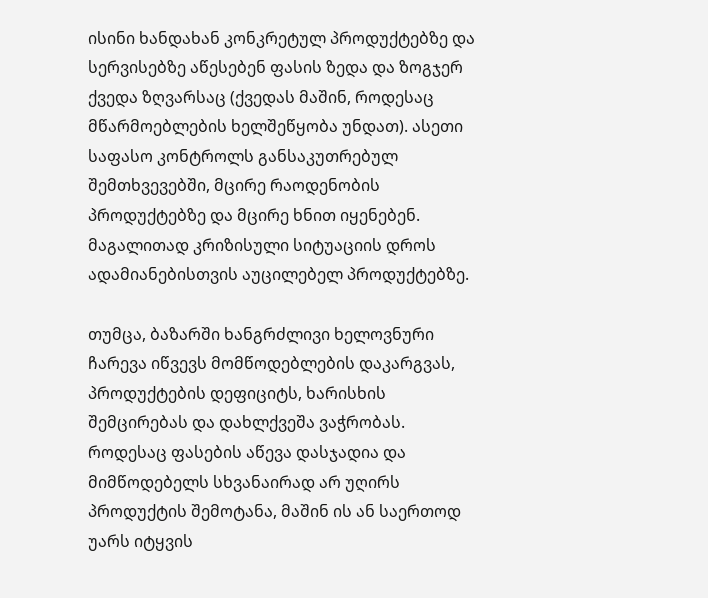ისინი ხანდახან კონკრეტულ პროდუქტებზე და სერვისებზე აწესებენ ფასის ზედა და ზოგჯერ ქვედა ზღვარსაც (ქვედას მაშინ, როდესაც მწარმოებლების ხელშეწყობა უნდათ). ასეთი საფასო კონტროლს განსაკუთრებულ შემთხვევებში, მცირე რაოდენობის პროდუქტებზე და მცირე ხნით იყენებენ. მაგალითად კრიზისული სიტუაციის დროს ადამიანებისთვის აუცილებელ პროდუქტებზე.

თუმცა, ბაზარში ხანგრძლივი ხელოვნური ჩარევა იწვევს მომწოდებლების დაკარგვას, პროდუქტების დეფიციტს, ხარისხის შემცირებას და დახლქვეშა ვაჭრობას. როდესაც ფასების აწევა დასჯადია და მიმწოდებელს სხვანაირად არ უღირს პროდუქტის შემოტანა, მაშინ ის ან საერთოდ უარს იტყვის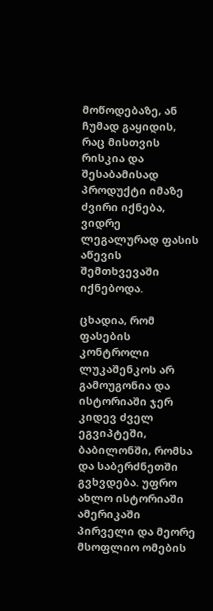მოწოდებაზე, ან ჩუმად გაყიდის, რაც მისთვის რისკია და შესაბამისად პროდუქტი იმაზე ძვირი იქნება, ვიდრე ლეგალურად ფასის აწევის შემთხვევაში იქნებოდა.

ცხადია, რომ ფასების კონტროლი ლუკაშენკოს არ გამოუგონია და ისტორიაში ჯერ კიდევ ძველ ეგვიპტეში, ბაბილონში, რომსა და საბერძნეთში გვხვდება. უფრო ახლო ისტორიაში ამერიკაში პირველი და მეორე მსოფლიო ომების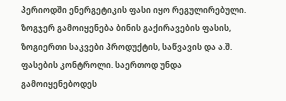პერიოდში ენერგეტიკის ფასი იყო რეგულირებული. ზოგჯერ გამოიყენება ბინის გაქირავების ფასის, ზოგიერთი საკვები პროდუქტის, საწვავის და ა.შ. ფასების კონტროლი. საერთოდ უნდა გამოიყენებოდეს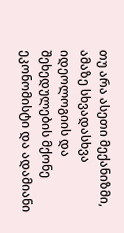თუ არა ასეთი მექანიზმი, ამაზე სხვადასხვა იდეოლოგიის და შეხედულების მქონე ეკონომისტი და ადამიანი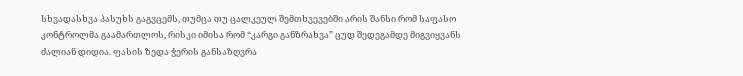სხვადასხვა პასუხს გაგვცემს, თუმცა თუ ცალკეულ შემთხვევებში არის შანსი რომ საფასო კონტროლმა გაამართლოს, რისკი იმისა რომ “კარგი განზრახვა” ცუდ შედეგამდე მიგვიყვანს ძალიან დიდია. ფასის ზედა ჭერის განსაზღვრა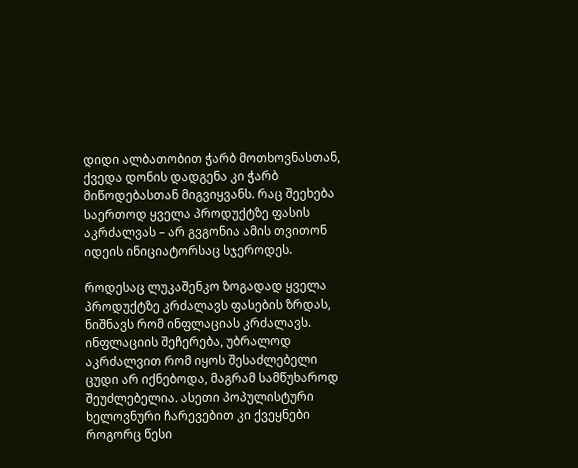დიდი ალბათობით ჭარბ მოთხოვნასთან, ქვედა დონის დადგენა კი ჭარბ მიწოდებასთან მიგვიყვანს. რაც შეეხება საერთოდ ყველა პროდუქტზე ფასის აკრძალვას – არ გვგონია ამის თვითონ იდეის ინიციატორსაც სჯეროდეს.

როდესაც ლუკაშენკო ზოგადად ყველა პროდუქტზე კრძალავს ფასების ზრდას, ნიშნავს რომ ინფლაციას კრძალავს. ინფლაციის შეჩერება, უბრალოდ აკრძალვით რომ იყოს შესაძლებელი ცუდი არ იქნებოდა, მაგრამ სამწუხაროდ შეუძლებელია. ასეთი პოპულისტური ხელოვნური ჩარევებით კი ქვეყნები როგორც წესი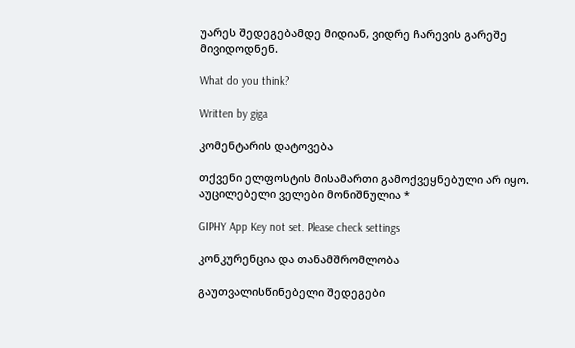უარეს შედეგებამდე მიდიან, ვიდრე ჩარევის გარეშე მივიდოდნენ.

What do you think?

Written by giga

კომენტარის დატოვება

თქვენი ელფოსტის მისამართი გამოქვეყნებული არ იყო. აუცილებელი ველები მონიშნულია *

GIPHY App Key not set. Please check settings

კონკურენცია და თანამშრომლობა

გაუთვალისწინებელი შედეგები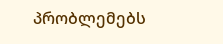პრობლემებს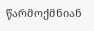წარმოქმნიან